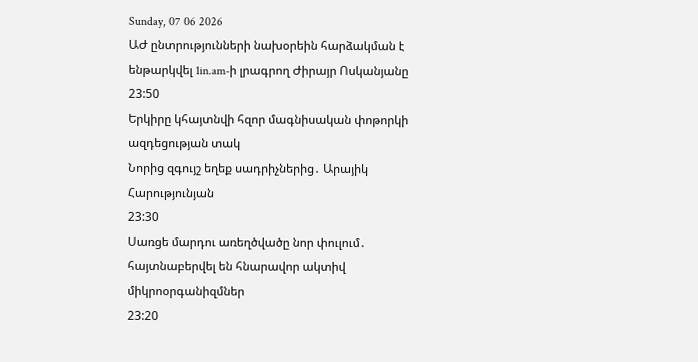Sunday, 07 06 2026
ԱԺ ընտրությունների նախօրեին հարձակման է ենթարկվել 1in.am-ի լրագրող Ժիրայր Ոսկանյանը
23:50
Երկիրը կհայտնվի հզոր մագնիսական փոթորկի ազդեցության տակ
Նորից զգույշ եղեք սադրիչներից․ Արայիկ Հարությունյան
23:30
Սառցե մարդու առեղծվածը նոր փուլում․ հայտնաբերվել են հնարավոր ակտիվ միկրոօրգանիզմներ
23:20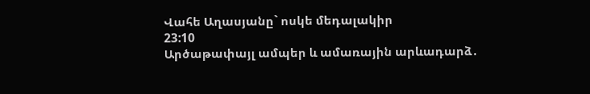Վահե Աղասյանը` ոսկե մեդալակիր
23:10
Արծաթափայլ ամպեր և ամառային արևադարձ․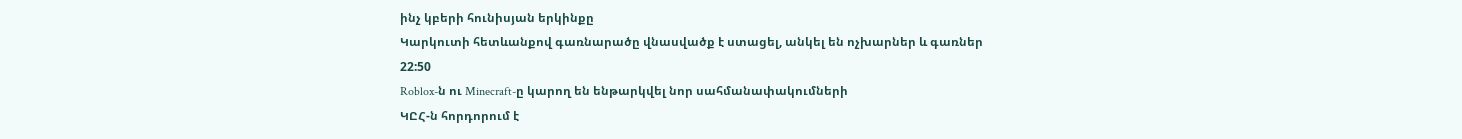ինչ կբերի հունիսյան երկինքը
Կարկուտի հետևանքով գառնարածը վնասվածք է ստացել, անկել են ոչխարներ և գառներ
22:50
Roblox-ն ու Minecraft-ը կարող են ենթարկվել նոր սահմանափակումների
ԿԸՀ-ն հորդորում է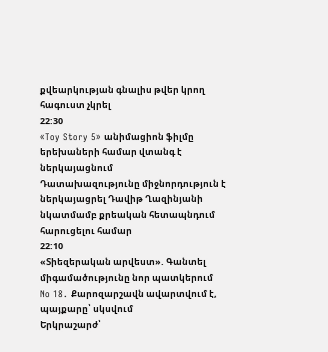քվեարկության գնալիս թվեր կրող հագուստ չկրել
22:30
«Toy Story 5» անիմացիոն ֆիլմը երեխաների համար վտանգ է ներկայացնում
Դատախազությունը միջնորդություն է ներկայացրել Դավիթ Ղազինյանի նկատմամբ քրեական հետապնդում հարուցելու համար
22:10
«Տիեզերական արվեստ». Գանտել միգամածությունը նոր պատկերում
No 18․ Քարոզարշավն ավարտվում է, պայքարը՝ սկսվում
Երկրաշարժ՝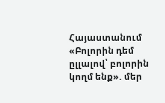Հայաստանում
«Բոլորին դեմ ըլլալով՝ բոլորին կողմ ենք». մեր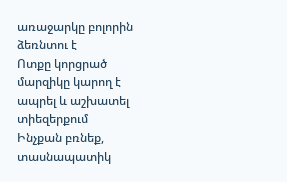առաջարկը բոլորին ձեռնտու է
Ոտքը կորցրած մարզիկը կարող է ապրել և աշխատել տիեզերքում
Ինչքան բռնեք, տասնապատիկ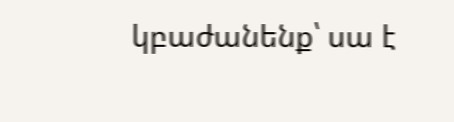կբաժանենք՝ սա է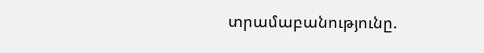տրամաբանությունը.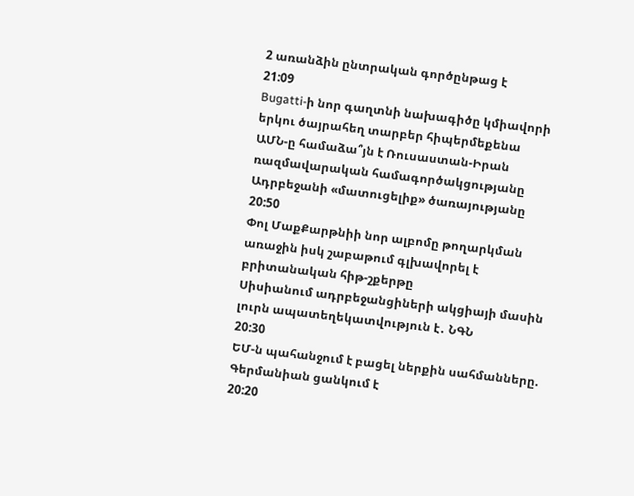2 առանձին ընտրական գործընթաց է
21:09
Bugatti-ի նոր գաղտնի նախագիծը կմիավորի երկու ծայրահեղ տարբեր հիպերմեքենա
ԱՄՆ-ը համաձա՞յն է Ռուսաստան-Իրան ռազմավարական համագործակցությանը Ադրբեջանի «մատուցելիք» ծառայությանը
20:50
Փոլ ՄաքՔարթնիի նոր ալբոմը թողարկման առաջին իսկ շաբաթում գլխավորել է բրիտանական հիթ-շքերթը
Սիսիանում ադրբեջանցիների ակցիայի մասին լուրն ապատեղեկատվություն է․ ՆԳՆ
20:30
ԵՄ-ն պահանջում է բացել ներքին սահմանները. Գերմանիան ցանկում է
20:20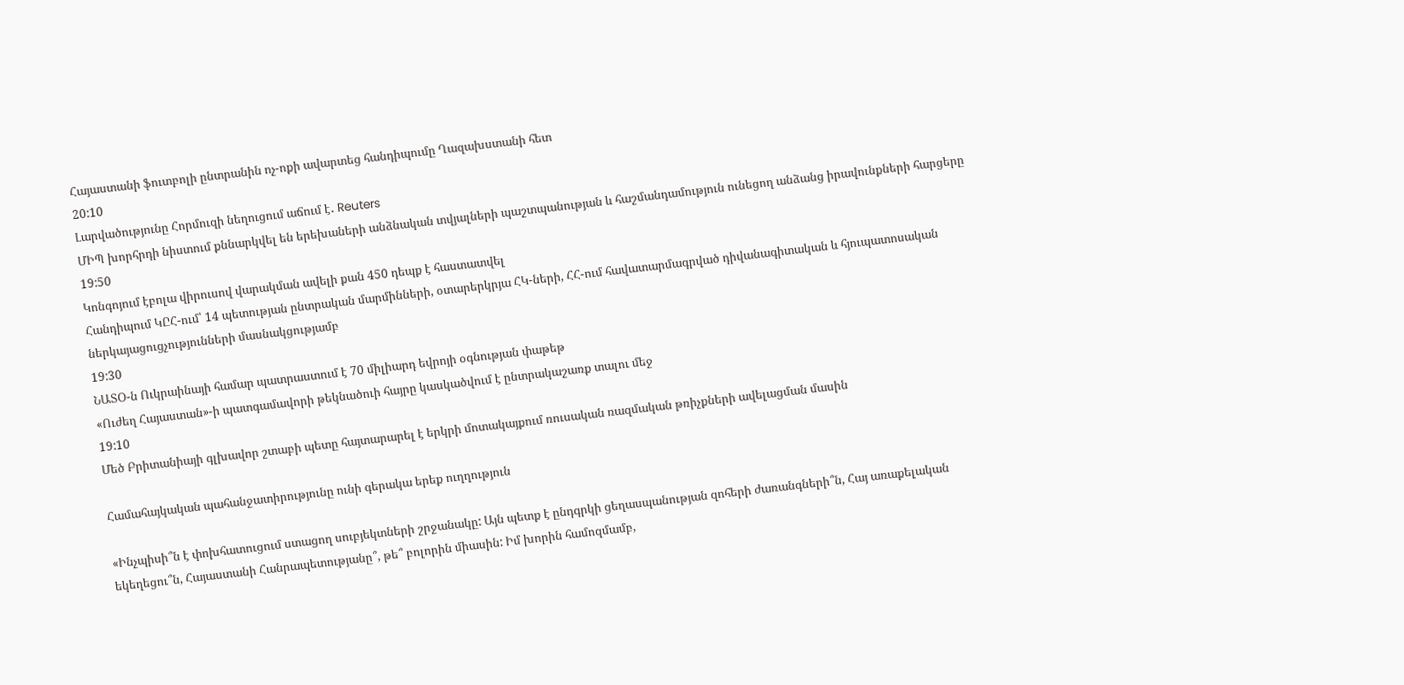Հայաստանի ֆուտբոլի ընտրանին ոչ-ոքի ավարտեց հանդիպումը Ղազախստանի հետ
20:10
Լարվածությունը Հորմուզի նեղուցում աճում է․ Reuters
ՄԻՊ խորհրդի նիստում քննարկվել են երեխաների անձնական տվյալների պաշտպանության և հաշմանդամություն ունեցող անձանց իրավունքների հարցերը
19:50
Կոնգոյում էբոլա վիրուսով վարակման ավելի քան 450 դեպք է հաստատվել
Հանդիպում ԿԸՀ-ում՝ 14 պետության ընտրական մարմինների, օտարերկրյա ՀԿ-ների, ՀՀ-ում հավատարմագրված դիվանագիտական և հյուպատոսական ներկայացուցչությունների մասնակցությամբ
19:30
ՆԱՏՕ-ն Ուկրաինայի համար պատրաստում է 70 միլիարդ եվրոյի օգնության փաթեթ
«Ուժեղ Հայաստան»-ի պատգամավորի թեկնածուի հայրը կասկածվում է ընտրակաշառք տալու մեջ
19:10
Մեծ Բրիտանիայի գլխավոր շտաբի պետը հայտարարել է երկրի մոտակայքում ռուսական ռազմական թռիչքների ավելացման մասին

Համահայկական պահանջատիրությունը ունի գերակա երեք ուղղություն

«Ինչպիսի՞ն է փոխհատուցում ստացող սուբյեկտների շրջանակը: Այն պետք է ընդգրկի ցեղասպանության զոհերի ժառանգների՞ն, Հայ առաքելական եկեղեցու՞ն, Հայաստանի Հանրապետությանը՞, թե՞ բոլորին միասին: Իմ խորին համոզմամբ,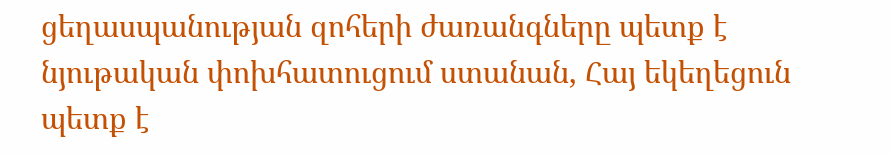ցեղասպանության զոհերի ժառանգները պետք է նյութական փոխհատուցում ստանան, Հայ եկեղեցուն պետք է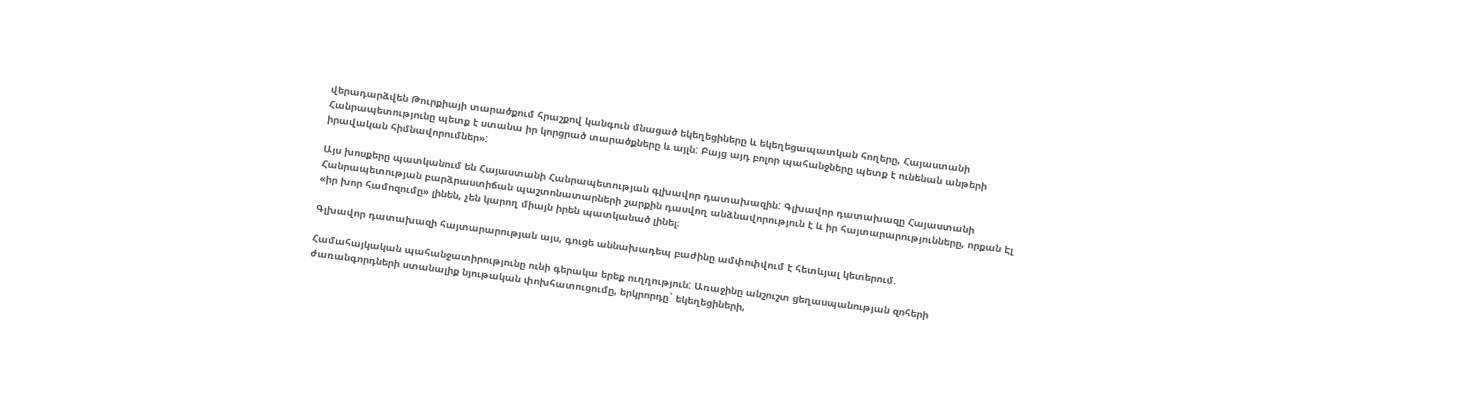վերադարձվեն Թուրքիայի տարածքում հրաշքով կանգուն մնացած եկեղեցիները և եկեղեցապատկան հողերը, Հայաստանի Հանրապետությունը պետք է ստանա իր կորցրած տարածքները և այլն: Բայց այդ բոլոր պահանջները պետք է ունենան անթերի իրավական հիմնավորումներ»:

Այս խոսքերը պատկանում են Հայաստանի Հանրապետության գլխավոր դատախազին: Գլխավոր դատախազը Հայաստանի Հանրապետության բարձրաստիճան պաշտոնատարների շարքին դասվող անձնավորություն է և իր հայտարարությունները, որքան Էլ «իր խոր համոզումը» լինեն, չեն կարող միայն իրեն պատկանած լինել։

Գլխավոր դատախազի հայտարարության այս, գուցե աննախադեպ բաժինը ամփոփվում է հետևյալ կետերում.

Համահայկական պահանջատիրությունը ունի գերակա երեք ուղղություն: Առաջինը անշուշտ ցեղասպանության զոհերի ժառանգորդների ստանալիք նյութական փոխհատուցումը, երկրորդը` եկեղեցիների,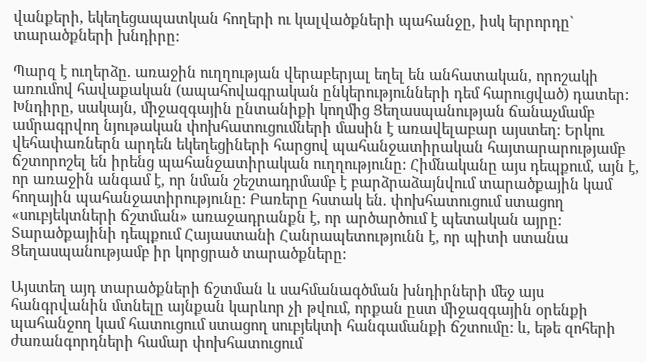վանքերի, եկեղեցապատկան հողերի ու կալվածքների պահանջը, իսկ երրորդը` տարածքների խնդիրը:

Պարզ է ուղերձը. առաջին ուղղության վերաբերյալ եղել են անհատական, որոշակի առումով հավաքական (ապահովագրական ընկերությունների դեմ հարուցված) դատեր: Խնդիրը, սակայն, միջազգային ընտանիքի կողմից Ցեղասպանության ճանաչմամբ ամրագրվող նյութական փոխհատուցումների մասին է առավելաբար այստեղ: Երկու վեհափառներն արդեն եկեղեցիների հարցով պահանջատիրական հայտարարությամբ ճշտորոշել են իրենց պահանջատիրական ուղղությունը: Հիմնականը այս դեպքում, այն է, որ առաջին անգամ է, որ նման շեշտադրմամբ է բարձրաձայնվում տարածքային կամ հողային պահանջատիրությունը: Բառերը հստակ են. փոխհատուցում ստացող «սուբյեկտների ճշտման» առաջադրանքն է, որ արծարծում է պետական այրը: Տարածքայինի դեպքում Հայաստանի Հանրապետությունն է, որ պիտի ստանա Ցեղասպանությամբ իր կորցրած տարածքները:

Այստեղ այդ տարածքների ճշտման և սահմանագծման խնդիրների մեջ այս հանգրվանին մտնելը այնքան կարևոր չի թվում, որքան ըստ միջազգային օրենքի պահանջող կամ հատուցում ստացող սուբյեկտի հանգամանքի ճշտումը: և, եթե զոհերի ժառանգորդների համար փոխհատուցում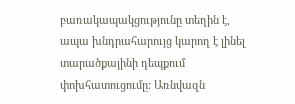բառակապակցությունը տեղին է, ապա խնդրահարույց կարող է լինել տարածքայինի դեպքում փոխհատուցումը: Առնվազն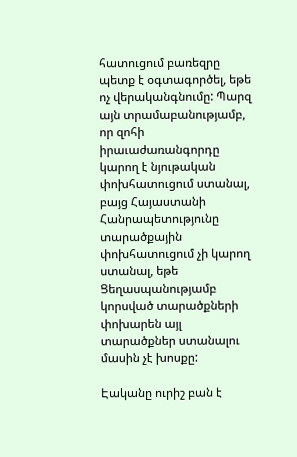հատուցում բառեզրը պետք է օգտագործել, եթե ոչ վերականգնումը: Պարզ այն տրամաբանությամբ, որ զոհի իրաւաժառանգորդը կարող է նյութական փոխհատուցում ստանալ, բայց Հայաստանի Հանրապետությունը տարածքային փոխհատուցում չի կարող ստանալ, եթե Ցեղասպանությամբ կորսված տարածքների փոխարեն այլ տարածքներ ստանալու մասին չէ խոսքը:

Էականը ուրիշ բան է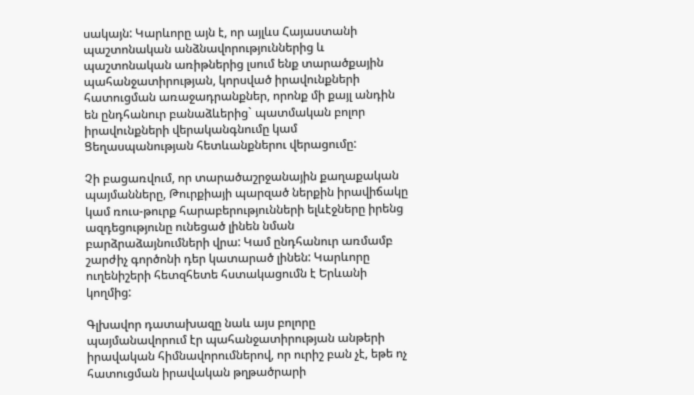սակայն: Կարևորը այն է, որ այլևս Հայաստանի պաշտոնական անձնավորություններից և պաշտոնական առիթներից լսում ենք տարածքային պահանջատիրության, կորսված իրավունքների հատուցման առաջադրանքներ, որոնք մի քայլ անդին են ընդհանուր բանաձևերից` պատմական բոլոր իրավունքների վերականգնումը կամ Ցեղասպանության հետևանքներու վերացումը:

Չի բացառվում, որ տարածաշրջանային քաղաքական պայմանները, Թուրքիայի պարզած ներքին իրավիճակը կամ ռուս-թուրք հարաբերությունների ելևէջները իրենց ազդեցությունը ունեցած լինեն նման բարձրաձայնումների վրա: Կամ ընդհանուր առմամբ շարժիչ գործոնի դեր կատարած լինեն: Կարևորը ուղենիշերի հետզհետե հստակացումն է Երևանի կողմից:

Գլխավոր դատախազը նաև այս բոլորը պայմանավորում էր պահանջատիրության անթերի իրավական հիմնավորումներով, որ ուրիշ բան չէ, եթե ոչ հատուցման իրավական թղթածրարի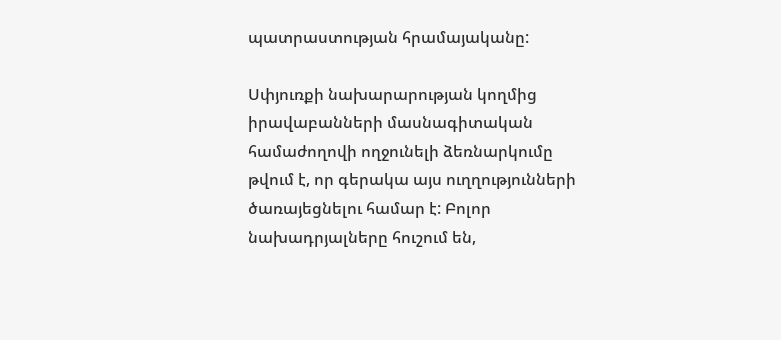պատրաստության հրամայականը:

Սփյուռքի նախարարության կողմից իրավաբանների մասնագիտական համաժողովի ողջունելի ձեռնարկումը թվում է, որ գերակա այս ուղղությունների ծառայեցնելու համար է: Բոլոր նախադրյալները հուշում են,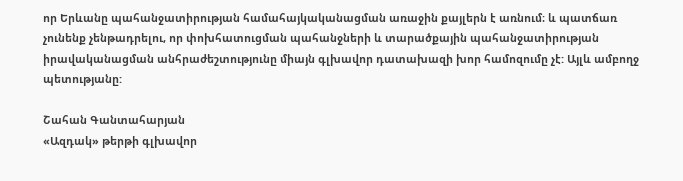որ Երևանը պահանջատիրության համահայկականացման առաջին քայլերն է առնում։ և պատճառ չունենք չենթադրելու, որ փոխհատուցման պահանջների և տարածքային պահանջատիրության իրավականացման անհրաժեշտությունը միայն գլխավոր դատախազի խոր համոզումը չէ: Այլև ամբողջ պետությանը:

Շահան Գանտահարյան
«Ազդակ» թերթի գլխավոր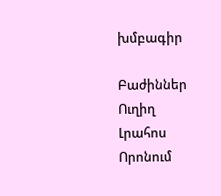խմբագիր

Բաժիններ
Ուղիղ
Լրահոս
Որոնում